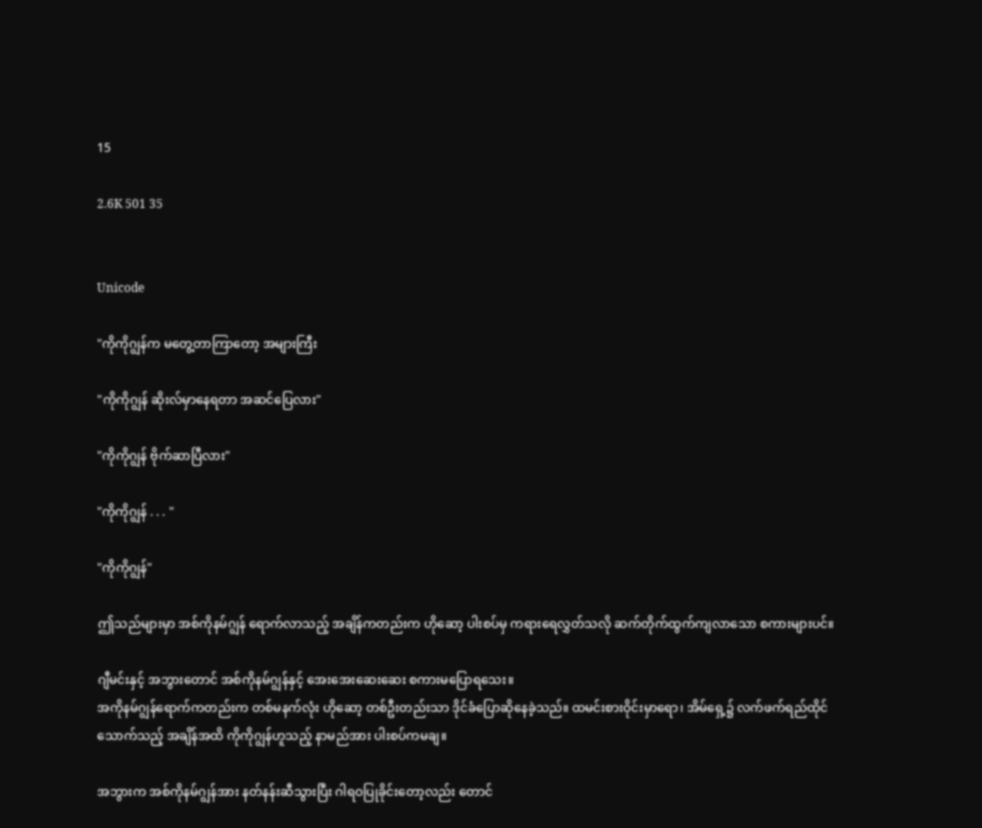15

2.6K 501 35


Unicode

"ကိုကိုဂျွန်က မတွေ့တာကြာတော့ အများကြီး

"ကိုကိုဂျွန် ဆိုးလ်မှာနေရတာ အဆင်ပြေလား"

"ကိုကိုဂျွန် ဗိုက်ဆာပြီလား"

"ကိုကိုဂျွန် . . . "

"ကိုကိုဂျွန်"

ဤသည်များမှာ အစ်ကိုနမ်ဂျွန် ရောက်လာသည့် အချိန်ကတည်းက ဟိုဆော့ ပါးစပ်မှ ကရားရေလွှတ်သလို ဆက်တိုက်ထွက်ကျလာသော စကားများပင်။

ဂျီမင်းနှင့် အဘွားတောင် အစ်ကိုနမ်ဂျွန်နှင့် အေးအေးဆေးဆေး စကားမပြောရသေး။
အကိုနမ်ဂျွန်ရောက်ကတည်းက တစ်မနက်လုံး ဟိုဆော့ တစ်ဦးတည်းသာ ဒိုင်ခံပြောဆိုနေခဲ့သည်။ ထမင်းစားဝိုင်းမှာရော၊ အိမ်ရှေ့၌ လက်ဖက်ရည်ထိုင်သောက်သည့် အချိန်အထိ ကိုကိုဂျွန်ဟူသည့် နာမည်အား ပါးစပ်ကမချ။

အဘွားက အစ်ကိုနမ်ဂျွန်အား နတ်နန်းဆီသွားပြီး ဂါရဝပြုခိုင်းတော့လည်း တောင်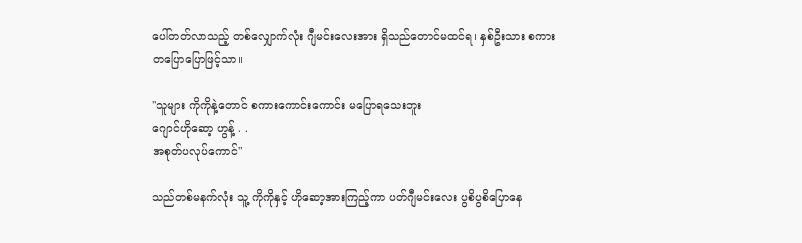ပေါ်တတ်လာသည့် တစ်လျှောက်လုံး ဂျီမင်းလေးအား ရှိသည်တောင်မထင်ရ၊ နှစ်ဦးသား စကား တပြောပြောဖြင့်သာ။

"သူများ ကိုကိုနဲ့တောင် စကားကောင်းကောင်း မပြောရသေးဘူး
ဂျောင်ဟိုဆော့ ဟွန့် . .
အစုတ်ပလုပ်ကောင်"

သည်တစ်မနက်လုံး သူ့ ကိုကိုနှင့် ဟိုဆော့အားကြည့်ကာ ပတ်ဂျီမင်းလေး ပွစိပွစိပြောနေ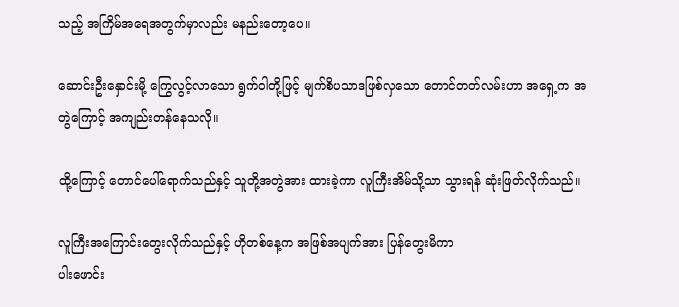သည့် အကြိမ်အရေအတွက်မှာလည်း မနည်းတော့ပေ။

ဆောင်းဦးနှောင်းမို့ ကြွေလွင့်လာသော ရွက်ဝါတို့ဖြင့် မျက်စိပသာဒဖြစ်လှသော တောင်တတ်လမ်းဟာ အရှေ့က အတွဲကြောင့် အကျည်းတန်နေသလို။

ထို့ကြောင့် တောင်ပေါ်ရောက်သည်နှင့် သူတို့အတွဲအား ထားခဲ့ကာ လူကြီးအိမ်သို့သာ သွားရန် ဆုံးဖြတ်လိုက်သည်။

လူကြီးအကြောင်းတွေးလိုက်သည်နှင့် ဟိုတစ်နေ့က အဖြစ်အပျက်အား ပြန်တွေးမိကာ
ပါးဖောင်း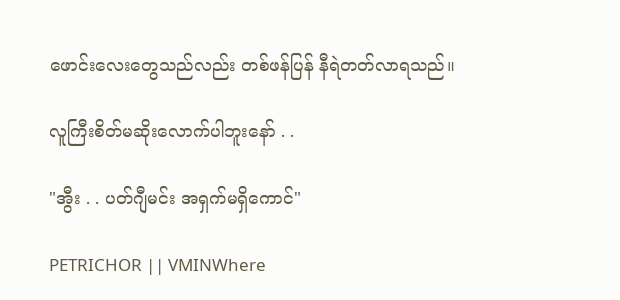ဖောင်းလေးတွေသည်လည်း တစ်ဖန်ပြန် နီရဲတတ်လာရသည်။

လူကြီးစိတ်မဆိုးလောက်ပါဘူးနော် . .

"အွီး . . ပတ်ဂျီမင်း အရှက်မရှိကောင်"

PETRICHOR || VMINWhere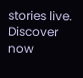stories live. Discover now